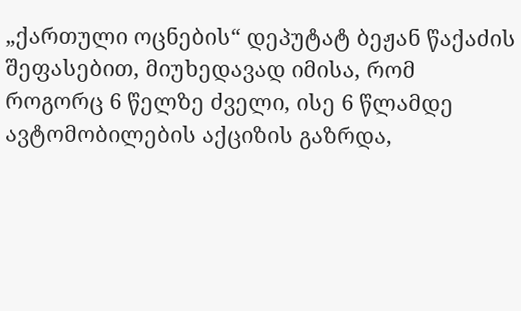„ქართული ოცნების“ დეპუტატ ბეჟან წაქაძის შეფასებით, მიუხედავად იმისა, რომ როგორც 6 წელზე ძველი, ისე 6 წლამდე ავტომობილების აქციზის გაზრდა,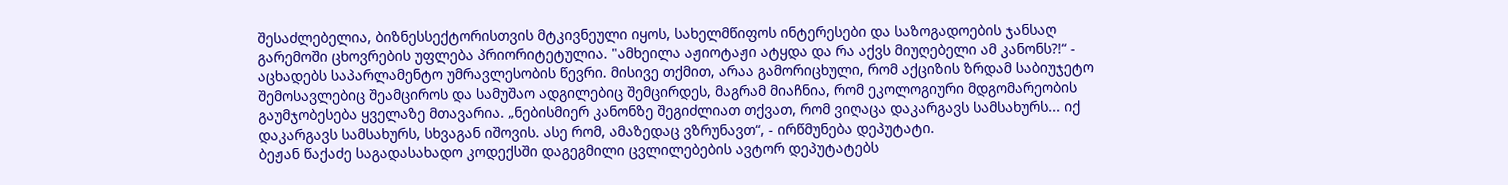შესაძლებელია, ბიზნესსექტორისთვის მტკივნეული იყოს, სახელმწიფოს ინტერესები და საზოგადოების ჯანსაღ გარემოში ცხოვრების უფლება პრიორიტეტულია. "ამხეილა აჟიოტაჟი ატყდა და რა აქვს მიუღებელი ამ კანონს?!“ - აცხადებს საპარლამენტო უმრავლესობის წევრი. მისივე თქმით, არაა გამორიცხული, რომ აქციზის ზრდამ საბიუჯეტო შემოსავლებიც შეამციროს და სამუშაო ადგილებიც შემცირდეს, მაგრამ მიაჩნია, რომ ეკოლოგიური მდგომარეობის გაუმჯობესება ყველაზე მთავარია. „ნებისმიერ კანონზე შეგიძლიათ თქვათ, რომ ვიღაცა დაკარგავს სამსახურს... იქ დაკარგავს სამსახურს, სხვაგან იშოვის. ასე რომ, ამაზედაც ვზრუნავთ“, - ირწმუნება დეპუტატი.
ბეჟან წაქაძე საგადასახადო კოდექსში დაგეგმილი ცვლილებების ავტორ დეპუტატებს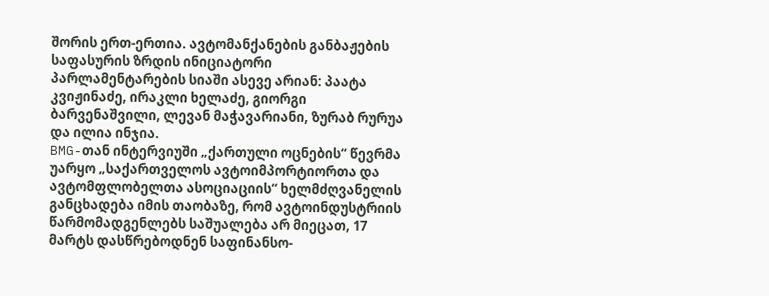შორის ერთ-ერთია. ავტომანქანების განბაჟების საფასურის ზრდის ინიციატორი პარლამენტარების სიაში ასევე არიან: პაატა კვიჟინაძე, ირაკლი ხელაძე, გიორგი ბარვენაშვილი, ლევან მაჭავარიანი, ზურაბ რურუა და ილია ინჯია.
BMG-თან ინტერვიუში „ქართული ოცნების“ წევრმა უარყო „საქართველოს ავტოიმპორტიორთა და ავტომფლობელთა ასოციაციის“ ხელმძღვანელის განცხადება იმის თაობაზე, რომ ავტოინდუსტრიის წარმომადგენლებს საშუალება არ მიეცათ, 17 მარტს დასწრებოდნენ საფინანსო-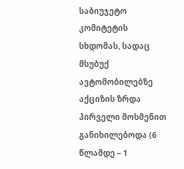საბიუჯეტო კომიტეტის სხდომას, სადაც მსუბუქ ავტომობილებზე აქციზის ზრდა პირველი მოსმენით განიხილებოდა (6 წლამდე – 1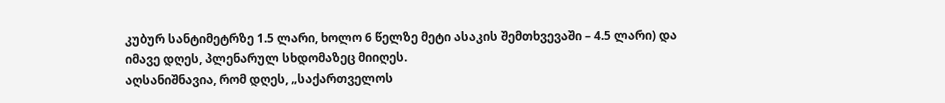კუბურ სანტიმეტრზე 1.5 ლარი, ხოლო 6 წელზე მეტი ასაკის შემთხვევაში – 4.5 ლარი) და იმავე დღეს, პლენარულ სხდომაზეც მიიღეს.
აღსანიშნავია, რომ დღეს, „საქართველოს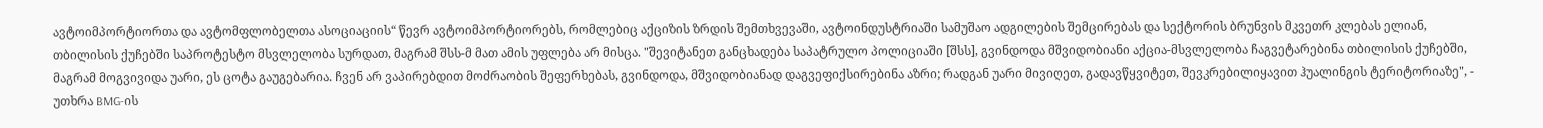ავტოიმპორტიორთა და ავტომფლობელთა ასოციაციის“ წევრ ავტოიმპორტიორებს, რომლებიც აქციზის ზრდის შემთხვევაში, ავტოინდუსტრიაში სამუშაო ადგილების შემცირებას და სექტორის ბრუნვის მკვეთრ კლებას ელიან, თბილისის ქუჩებში საპროტესტო მსვლელობა სურდათ, მაგრამ შსს-მ მათ ამის უფლება არ მისცა. "შევიტანეთ განცხადება საპატრულო პოლიციაში [შსს], გვინდოდა მშვიდობიანი აქცია-მსვლელობა ჩაგვეტარებინა თბილისის ქუჩებში, მაგრამ მოგვივიდა უარი, ეს ცოტა გაუგებარია. ჩვენ არ ვაპირებდით მოძრაობის შეფერხებას, გვინდოდა, მშვიდობიანად დაგვეფიქსირებინა აზრი; რადგან უარი მივიღეთ, გადავწყვიტეთ, შევკრებილიყავით ჰუალინგის ტერიტორიაზე", - უთხრა BMG-ის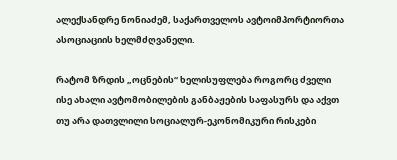ალექსანდრე ნონიაძემ, საქართველოს ავტოიმპორტიორთა ასოციაციის ხელმძღვანელი.

რატომ ზრდის „ოცნების“ ხელისუფლება როგორც ძველი ისე ახალი ავტომობილების განბაჟების საფასურს და აქვთ თუ არა დათვლილი სოციალურ-ეკონომიკური რისკები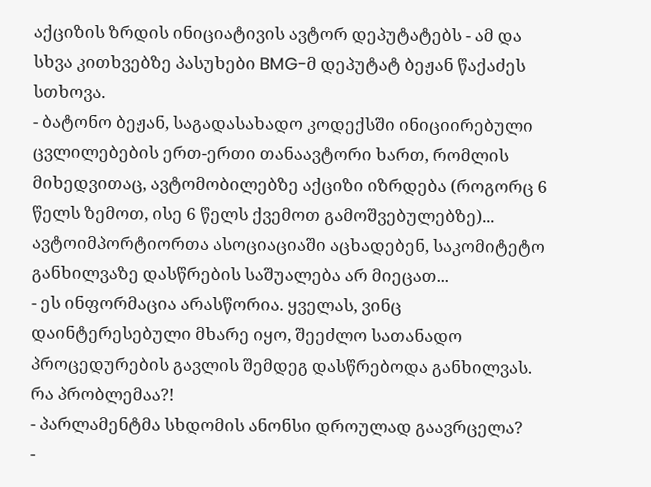აქციზის ზრდის ინიციატივის ავტორ დეპუტატებს - ამ და სხვა კითხვებზე პასუხები BMG-მ დეპუტატ ბეჟან წაქაძეს სთხოვა.
- ბატონო ბეჟან, საგადასახადო კოდექსში ინიციირებული ცვლილებების ერთ-ერთი თანაავტორი ხართ, რომლის მიხედვითაც, ავტომობილებზე აქციზი იზრდება (როგორც 6 წელს ზემოთ, ისე 6 წელს ქვემოთ გამოშვებულებზე)... ავტოიმპორტიორთა ასოციაციაში აცხადებენ, საკომიტეტო განხილვაზე დასწრების საშუალება არ მიეცათ...
- ეს ინფორმაცია არასწორია. ყველას, ვინც დაინტერესებული მხარე იყო, შეეძლო სათანადო პროცედურების გავლის შემდეგ დასწრებოდა განხილვას. რა პრობლემაა?!
- პარლამენტმა სხდომის ანონსი დროულად გაავრცელა?
-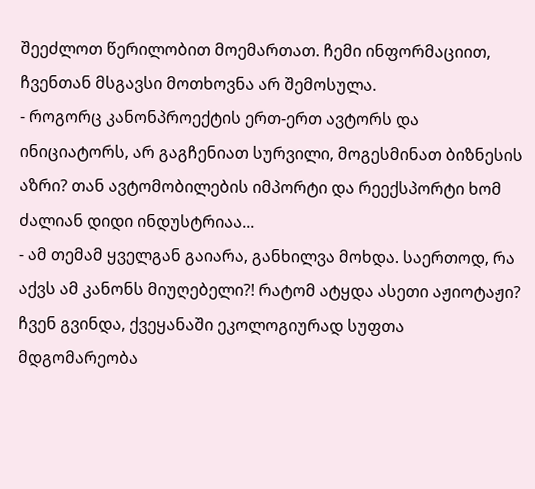შეეძლოთ წერილობით მოემართათ. ჩემი ინფორმაციით, ჩვენთან მსგავსი მოთხოვნა არ შემოსულა.
- როგორც კანონპროექტის ერთ-ერთ ავტორს და ინიციატორს, არ გაგჩენიათ სურვილი, მოგესმინათ ბიზნესის აზრი? თან ავტომობილების იმპორტი და რეექსპორტი ხომ ძალიან დიდი ინდუსტრიაა...
- ამ თემამ ყველგან გაიარა, განხილვა მოხდა. საერთოდ, რა აქვს ამ კანონს მიუღებელი?! რატომ ატყდა ასეთი აჟიოტაჟი? ჩვენ გვინდა, ქვეყანაში ეკოლოგიურად სუფთა მდგომარეობა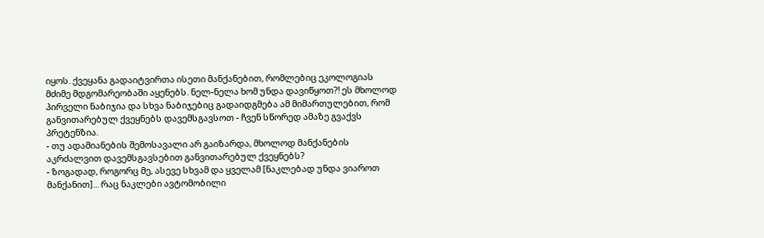იყოს. ქვეყანა გადაიტვირთა ისეთი მანქანებით, რომლებიც ეკოლოგიას მძიმე მდგომარეობაში აყენებს. ნელ-ნელა ხომ უნდა დავიწყოთ?! ეს მხოლოდ პირველი ნაბიჯია და სხვა ნაბიჯებიც გადაიდგმება ამ მიმართულებით, რომ განვითარებულ ქვეყნებს დავემსგავსოთ - ჩვენ სწორედ ამაზე გვაქვს პრეტენზია.
- თუ ადამიანების შემოსავალი არ გაიზარდა, მხოლოდ მანქანების აკრძალვით დავემსგავსებით განვითარებულ ქვეყნებს?
- ზოგადად, როგორც მე, ასევე სხვამ და ყველამ [ნაკლებად უნდა ვიაროთ მანქანით]... რაც ნაკლები ავტომობილი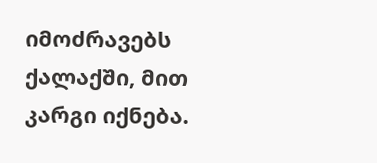იმოძრავებს ქალაქში, მით კარგი იქნება.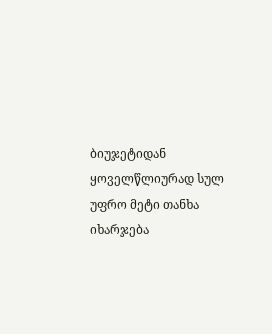ბიუჯეტიდან ყოველწლიურად სულ უფრო მეტი თანხა იხარჯება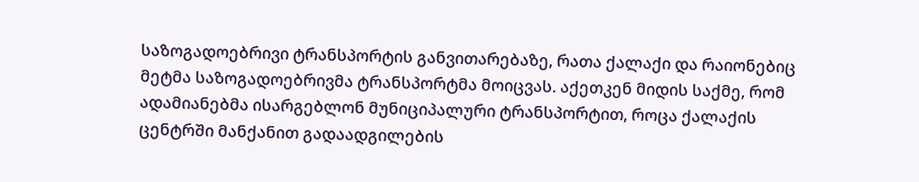საზოგადოებრივი ტრანსპორტის განვითარებაზე, რათა ქალაქი და რაიონებიც მეტმა საზოგადოებრივმა ტრანსპორტმა მოიცვას. აქეთკენ მიდის საქმე, რომ ადამიანებმა ისარგებლონ მუნიციპალური ტრანსპორტით, როცა ქალაქის ცენტრში მანქანით გადაადგილების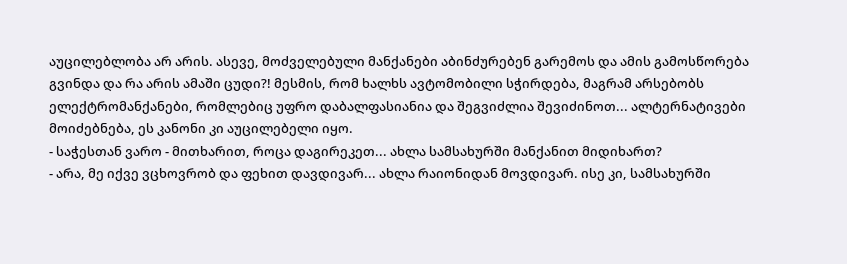აუცილებლობა არ არის. ასევე, მოძველებული მანქანები აბინძურებენ გარემოს და ამის გამოსწორება გვინდა და რა არის ამაში ცუდი?! მესმის, რომ ხალხს ავტომობილი სჭირდება, მაგრამ არსებობს ელექტრომანქანები, რომლებიც უფრო დაბალფასიანია და შეგვიძლია შევიძინოთ... ალტერნატივები მოიძებნება, ეს კანონი კი აუცილებელი იყო.
- საჭესთან ვარო - მითხარით, როცა დაგირეკეთ... ახლა სამსახურში მანქანით მიდიხართ?
- არა, მე იქვე ვცხოვრობ და ფეხით დავდივარ... ახლა რაიონიდან მოვდივარ. ისე კი, სამსახურში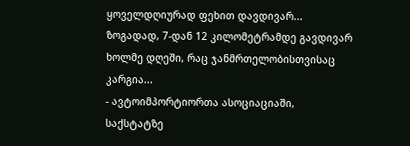ყოველდღიურად ფეხით დავდივარ... ზოგადად, 7-დან 12 კილომეტრამდე გავდივარ ხოლმე დღეში, რაც ჯანმრთელობისთვისაც კარგია...
- ავტოიმპორტიორთა ასოციაციაში, საქსტატზე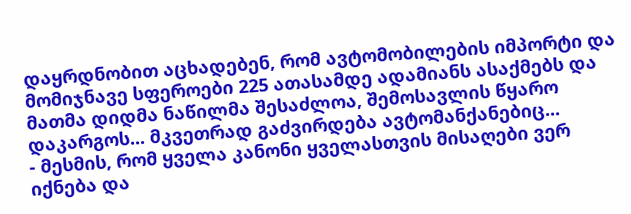დაყრდნობით აცხადებენ, რომ ავტომობილების იმპორტი და მომიჯნავე სფეროები 225 ათასამდე ადამიანს ასაქმებს და მათმა დიდმა ნაწილმა შესაძლოა, შემოსავლის წყარო დაკარგოს... მკვეთრად გაძვირდება ავტომანქანებიც...
- მესმის, რომ ყველა კანონი ყველასთვის მისაღები ვერ იქნება და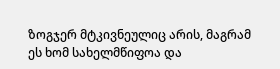ზოგჯერ მტკივნეულიც არის, მაგრამ ეს ხომ სახელმწიფოა და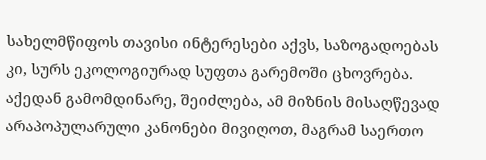სახელმწიფოს თავისი ინტერესები აქვს, საზოგადოებას კი, სურს ეკოლოგიურად სუფთა გარემოში ცხოვრება. აქედან გამომდინარე, შეიძლება, ამ მიზნის მისაღწევად არაპოპულარული კანონები მივიღოთ, მაგრამ საერთო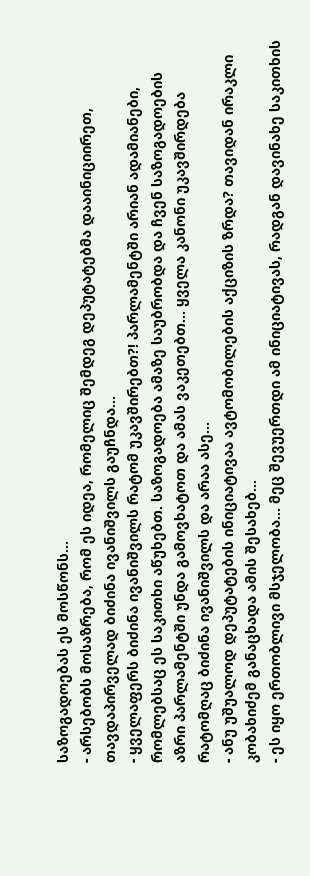საზოგადოებას ეს მოსწონს...
- არსებობს მოსაზრება, რომ ეს იდეა, რომელიც შემდეგ დეპუტატებმა დააინიციირეთ, თავდაპირველად ბიძინა ივანიშვილს გაუჩნდა...
- ყველაფერს ბიძინა ივანიშვილს რატომ უკავშირებთ?! პარლამენტში არიან ადამიანები, რომლებსაც ეს საკითხი აწუხებთ. საზოგადოება ამაზე საუბრობდა და ჩვენ საზოგადოების აზრი პარლამენტში უნდა გამოვხატოთ და ამას ვაკეთებთ... ყველა კანონი უკავშირდება რატომღაც ბიძინა ივანიშვილს და არაა ასე...
- ანუ უშუალოდ დეპუტატების ინიციატივაა ავტომობილების აქციზის ზრდა? თავიდან ირაკლი კობახიძემ განაცხადა ამის შესახებ...
- ეს იყო ერთობლივი მსჯელობა... მეც შევუერთდი ამ ინიციატივას, რადგან დავინახე საკითხის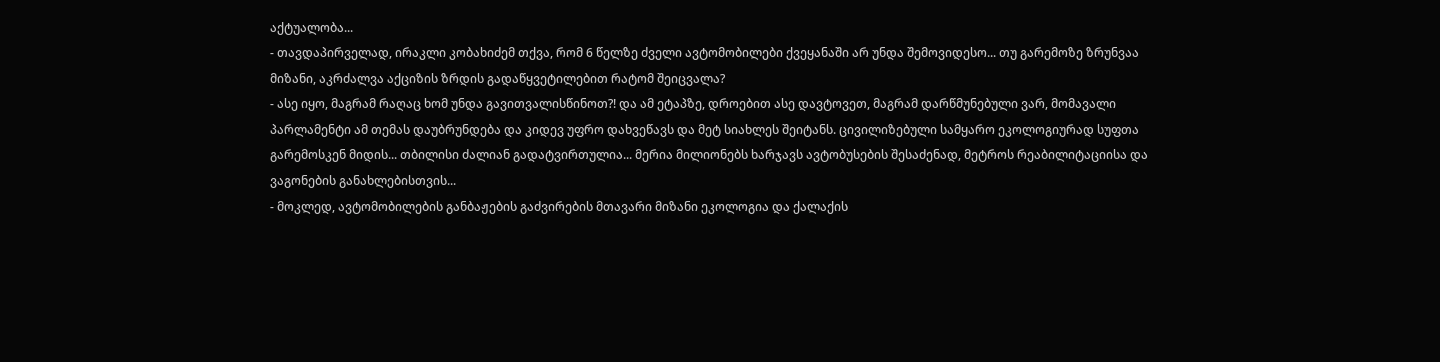აქტუალობა...
- თავდაპირველად, ირაკლი კობახიძემ თქვა, რომ 6 წელზე ძველი ავტომობილები ქვეყანაში არ უნდა შემოვიდესო... თუ გარემოზე ზრუნვაა მიზანი, აკრძალვა აქციზის ზრდის გადაწყვეტილებით რატომ შეიცვალა?
- ასე იყო, მაგრამ რაღაც ხომ უნდა გავითვალისწინოთ?! და ამ ეტაპზე, დროებით ასე დავტოვეთ, მაგრამ დარწმუნებული ვარ, მომავალი პარლამენტი ამ თემას დაუბრუნდება და კიდევ უფრო დახვეწავს და მეტ სიახლეს შეიტანს. ცივილიზებული სამყარო ეკოლოგიურად სუფთა გარემოსკენ მიდის... თბილისი ძალიან გადატვირთულია... მერია მილიონებს ხარჯავს ავტობუსების შესაძენად, მეტროს რეაბილიტაციისა და ვაგონების განახლებისთვის...
- მოკლედ, ავტომობილების განბაჟების გაძვირების მთავარი მიზანი ეკოლოგია და ქალაქის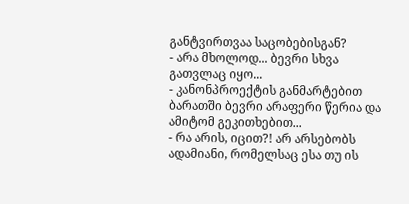განტვირთვაა საცობებისგან?
- არა მხოლოდ... ბევრი სხვა გათვლაც იყო...
- კანონპროექტის განმარტებით ბარათში ბევრი არაფერი წერია და ამიტომ გეკითხებით...
- რა არის, იცით?! არ არსებობს ადამიანი, რომელსაც ესა თუ ის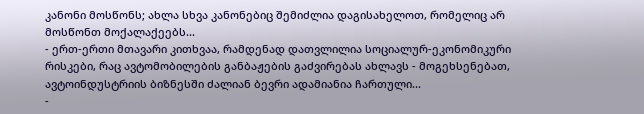კანონი მოსწონს; ახლა სხვა კანონებიც შემიძლია დაგისახელოთ, რომელიც არ მოსწონთ მოქალაქეებს...
- ერთ-ერთი მთავარი კითხვაა, რამდენად დათვლილია სოციალურ-ეკონომიკური რისკები, რაც ავტომობილების განბაჟების გაძვირებას ახლავს - მოგეხსენებათ, ავტოინდუსტრიის ბიზნესში ძალიან ბევრი ადამიანია ჩართული...
-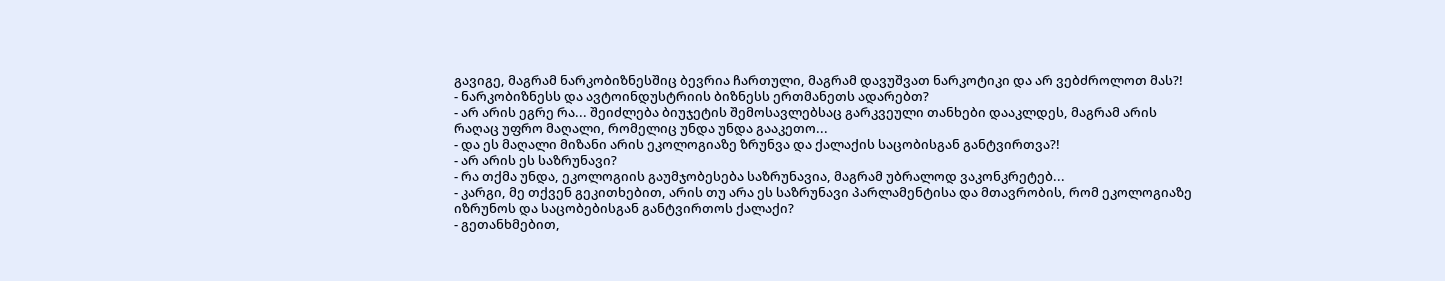გავიგე, მაგრამ ნარკობიზნესშიც ბევრია ჩართული, მაგრამ დავუშვათ ნარკოტიკი და არ ვებძროლოთ მას?!
- ნარკობიზნესს და ავტოინდუსტრიის ბიზნესს ერთმანეთს ადარებთ?
- არ არის ეგრე რა... შეიძლება ბიუჯეტის შემოსავლებსაც გარკვეული თანხები დააკლდეს, მაგრამ არის რაღაც უფრო მაღალი, რომელიც უნდა უნდა გააკეთო...
- და ეს მაღალი მიზანი არის ეკოლოგიაზე ზრუნვა და ქალაქის საცობისგან განტვირთვა?!
- არ არის ეს საზრუნავი?
- რა თქმა უნდა, ეკოლოგიის გაუმჯობესება საზრუნავია, მაგრამ უბრალოდ ვაკონკრეტებ...
- კარგი, მე თქვენ გეკითხებით, არის თუ არა ეს საზრუნავი პარლამენტისა და მთავრობის, რომ ეკოლოგიაზე იზრუნოს და საცობებისგან განტვირთოს ქალაქი?
- გეთანხმებით,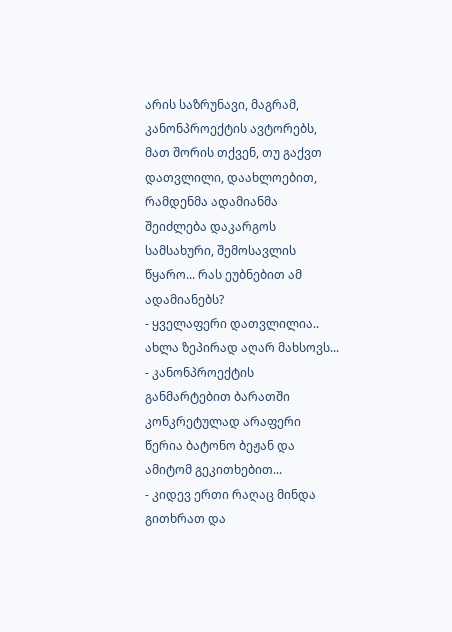არის საზრუნავი, მაგრამ, კანონპროექტის ავტორებს, მათ შორის თქვენ, თუ გაქვთ დათვლილი, დაახლოებით, რამდენმა ადამიანმა შეიძლება დაკარგოს სამსახური, შემოსავლის წყარო... რას ეუბნებით ამ ადამიანებს?
- ყველაფერი დათვლილია.. ახლა ზეპირად აღარ მახსოვს...
- კანონპროექტის განმარტებით ბარათში კონკრეტულად არაფერი წერია ბატონო ბეჟან და ამიტომ გეკითხებით...
- კიდევ ერთი რაღაც მინდა გითხრათ და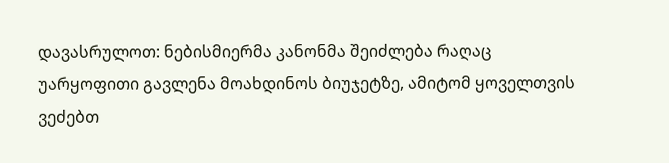დავასრულოთ: ნებისმიერმა კანონმა შეიძლება რაღაც უარყოფითი გავლენა მოახდინოს ბიუჯეტზე, ამიტომ ყოველთვის ვეძებთ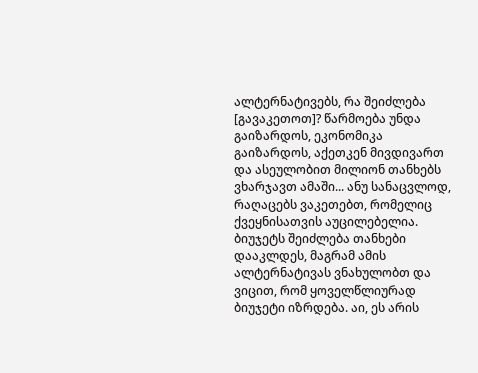ალტერნატივებს, რა შეიძლება [გავაკეთოთ]? წარმოება უნდა გაიზარდოს, ეკონომიკა გაიზარდოს, აქეთკენ მივდივართ და ასეულობით მილიონ თანხებს ვხარჯავთ ამაში... ანუ სანაცვლოდ, რაღაცებს ვაკეთებთ, რომელიც ქვეყნისათვის აუცილებელია. ბიუჯეტს შეიძლება თანხები დააკლდეს, მაგრამ ამის ალტერნატივას ვნახულობთ და ვიცით, რომ ყოველწლიურად ბიუჯეტი იზრდება. აი, ეს არის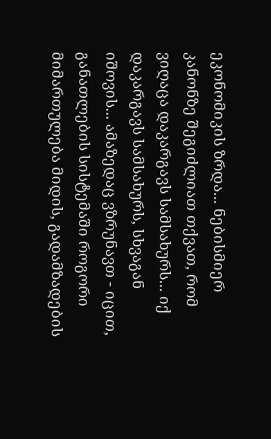ეკონომიკის ზრდა... ნებისმიერ კანონზე შეგიძლიათ თქვათ, რომ ვიღაცა დაკარგავს სამსახურს... იქ დაკარგავს სამსახურს, სხვაგან იშოვის... ამაზედაც ვზრუნავთ - იცით, განათლების სისტემაში როგორი მიმართულება მიდის, გადამზადების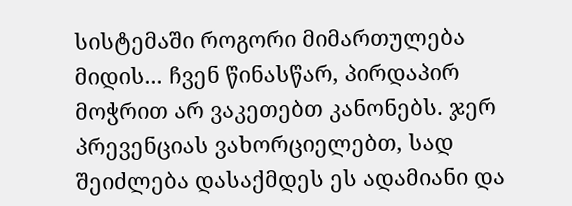სისტემაში როგორი მიმართულება მიდის... ჩვენ წინასწარ, პირდაპირ მოჭრით არ ვაკეთებთ კანონებს. ჯერ პრევენციას ვახორციელებთ, სად შეიძლება დასაქმდეს ეს ადამიანი და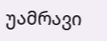უამრავი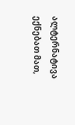ალტერნატივა ექნებათ მათ,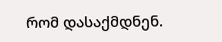რომ დასაქმდნენ.